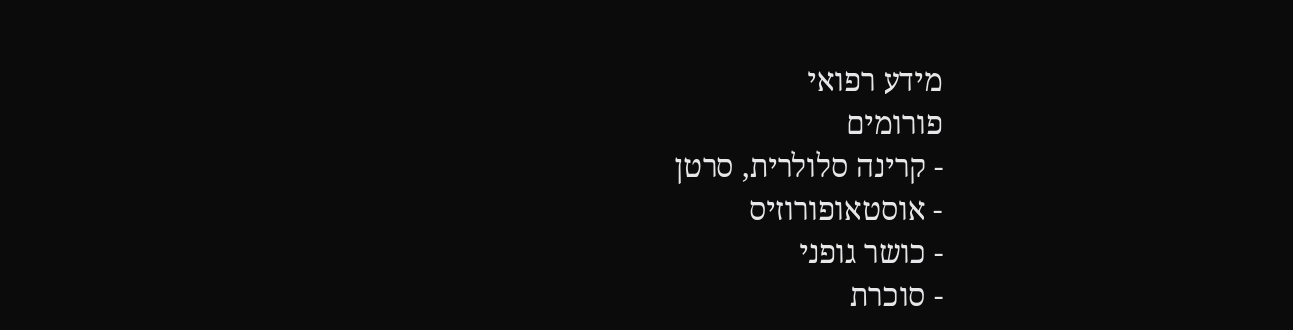מידע רפואי
פורומים
- קרינה סלולרית, סרטן
- אוסטאופורוזיס
- כושר גופני
- סוכרת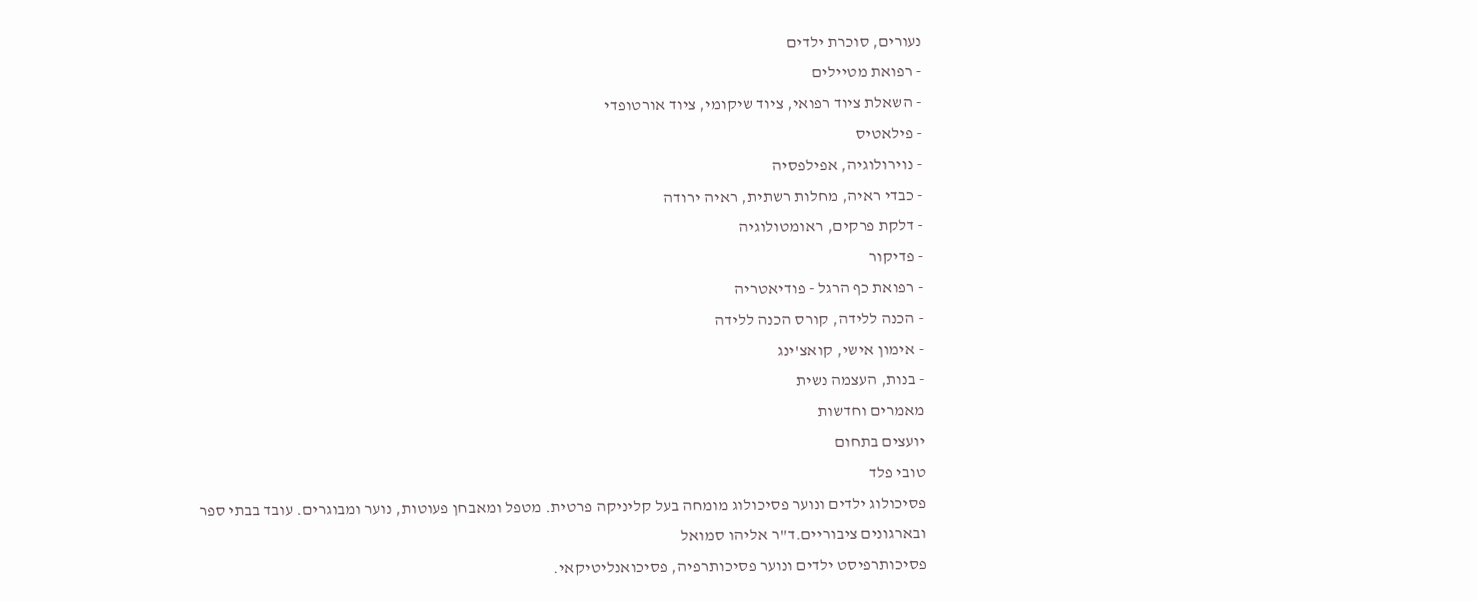נעורים, סוכרת ילדים
- רפואת מטיילים
- השאלת ציוד רפואי, ציוד שיקומי, ציוד אורטופדי
- פילאטיס
- נוירולוגיה, אפילפסיה
- כבדי ראיה, מחלות רשתית, ראיה ירודה
- דלקת פרקים, ראומטולוגיה
- פדיקור
- רפואת כף הרגל - פודיאטריה
- הכנה ללידה, קורס הכנה ללידה
- אימון אישי, קואצ'ינג
- בנות, העצמה נשית
מאמרים וחדשות
יועצים בתחום
טובי פלד
פסיכולוג ילדים ונוער פסיכולוג מומחה בעל קליניקה פרטית. מטפל ומאבחן פעוטות, נוער ומבוגרים. עובד בבתי ספר ובארגונים ציבוריים.ד"ר אליהו סמואל
פסיכותרפיסט ילדים ונוער פסיכותרפיה, פסיכואנליטיקאי.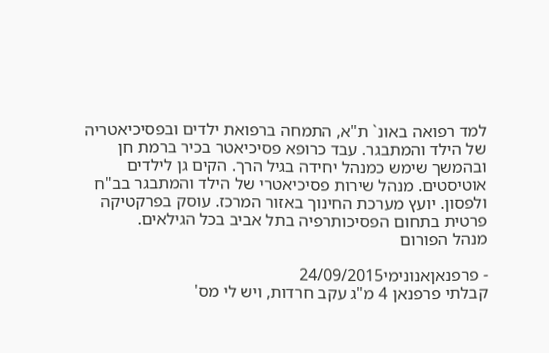למד רפואה באונ` ת"א, התמחה ברפואת ילדים ובפסיכיאטריה של הילד והמתבגר. עבד כרופא פסיכיאטר בכיר ברמת חן ובהמשך שימש כמנהל יחידה בגיל הרך. הקים גן לילדים אוטיסטים. מנהל שירות פסיכיאטרי של הילד והמתבגר בב"ח ולפסון. יועץ מערכת החינוך באזור המרכז. עוסק בפרקטיקה פרטית בתחום הפסיכותרפיה בתל אביב בכל הגילאים.
מנהל הפורום

- פרפנאןאנונימי24/09/2015
קבלתי פרפנאן 4 מ"ג עקב חרדות, ויש לי מס'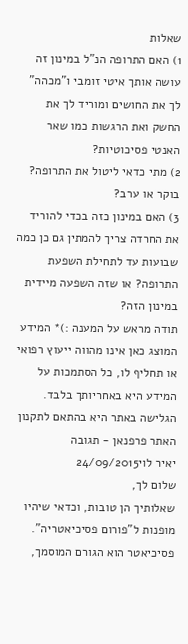שאלות
1) האם התרופה הנ"ל במינון זה עושה אותך איטי זומבי ו"מכהה" לך את החושים ומוריד לך את החשק ואת הרגשות כמו שאר האנטי פסיכוטיות?
2) מתי כדאי ליטול את התרופה? בוקר או ערב?
3) האם במינון כזה בכדי להוריד את החרדה צריך להמתין גם כן כמה שבועות עד לתחילת השפעת התרופה? או שזה השפעה מיידית במינון הזה?
תודה מראש על המענה :)* המידע המוצג כאן אינו מהווה ייעוץ רפואי או תחליף לו, כל הסתמכות על המידע היא באחריותך בלבד. הגלישה באתר היא בהתאם לתקנון האתר פרפנאן - תגובה
יאיר לוי24/09/2015
שלום לך,
שאלותיך הן טובות, וכדאי שיהיו מופנות ל"פורום פסיכיאטריה". פסיכיאטר הוא הגורם המוסמך,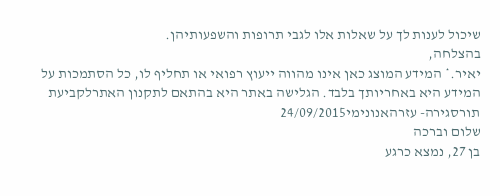שיכול לענות לך על שאלות אלו לגבי תרופות והשפעותיהן.
בהצלחה,
יאיר.* המידע המוצג כאן אינו מהווה ייעוץ רפואי או תחליף לו, כל הסתמכות על המידע היא באחריותך בלבד. הגלישה באתר היא בהתאם לתקנון האתרלקביעת תורסגירה- עזרהאנונימי24/09/2015
שלום וברכה
בן 27, נמצא כרגע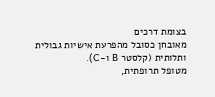בצומת דרכים
מאובחן כסובל מהפרעת אישיות גבולית ותלותית (קלסטר B ו-C).
מטופל תרופתית,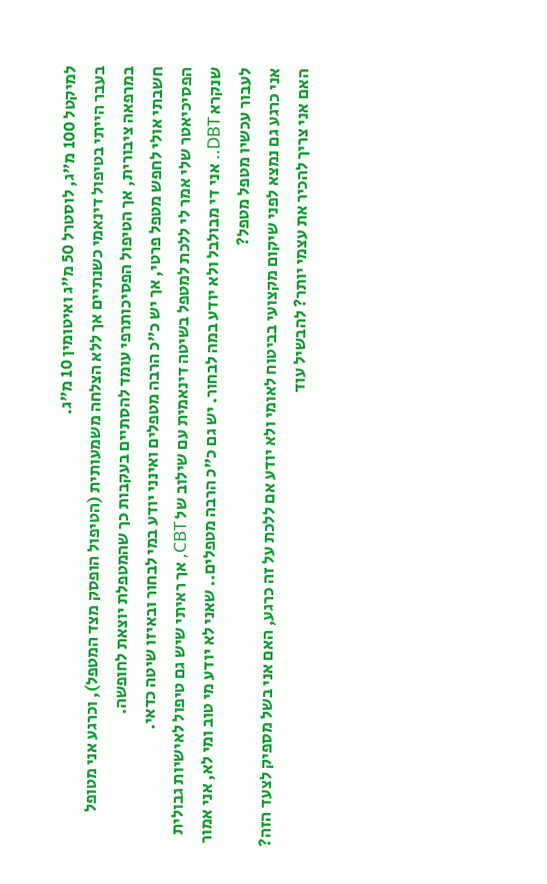למיקטל 100 מ"ג, לוסטרל 50 מ"ג ואיטומין 10 מ"ג.
בעבר הייתי בטיפול דינאמי כשנתיים אך ללא הצלחה משמעותית (הטיפול הופסק מצד המטפל), וכרגע אני מטופל במרפאה ציבורית, אך הטיפול הפסיכותרפי עומד להסתיים בעקבות כך שהמטפלת יוצאת לחופשה.
חשבתי אולי לחפש מטפל פרטי, אך יש כ"כ הרבה מטפלים ואינני יודע במי לבחור ובאיזו שיטה כדאי.
הפסיכיאטר שלי אמר לי ללכת למטפל בשיטה דינאמית עם שילוב של CBT, אך ראיתי שיש גם טיפול לאישיות גבולית שנקרא DBT.. אני די מבולבל ולא יודע במה לבחור. יש גם כ"כ הרבה מטפלים.. שאני לא יודע מי טוב ומי לא, אני אמור לעבור עכשיו מטפל מטפל?
אני כרגע גם נמצא לפני שיקום מקצועי בביטוח לאומי ולא יודע אם ללכת על זה כרגע, האם אני בשל מספיק לצעד הזה? האם אני צריך להכיר את עצמי יותר? להבשיל עוד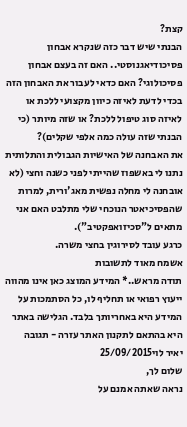קצת?
הבנתי שיש דבר כזה שנקרא אבחון פסיכודיאגנוסטי.. האם זה בעצם אבחון פסיכולוגי? האם כדאי לעבור את האבחון הזה בכדי לדעת לאיזה כיוון מקצועי ללכת או לאיזה סוג טיפול ללכת? או שזה מיותר (כי הבנתי שזה עולה כמה אלפי שקלים)?
את האבחנה של האישיות הגבולית והתלותית נתנו לי באשפוז שהייתי לפני כשנה וחצי (לא אובחנה לי מחלה נפשית מאג'ורית, למרות שהפסיכיאטר הנוכחי שלי מתלבט האם אני מתאים ל"סכיזואפקטיב").
כרגע עובד לסירוגין בחצי משרה.
אשמח מאוד לתשובות
תודה מראש..* המידע המוצג כאן אינו מהווה ייעוץ רפואי או תחליף לו, כל הסתמכות על המידע היא באחריותך בלבד. הגלישה באתר היא בהתאם לתקנון האתר עזרה - תגובה
יאיר לוי25/09/2015
שלום לך,
נראה שאתה אמנם על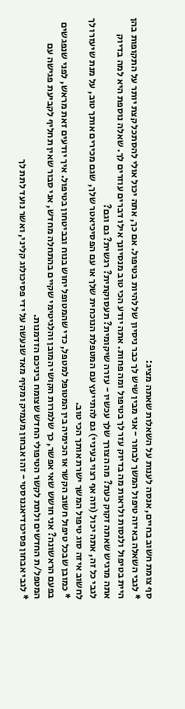סף צומת חשוב בחיים, אנסה לענות על השאלות שאתה מציג:
* לגבי השאלה באיזה טיפול המשך לבחור - אני מבין שיש לך כבר ניסיון של להיות בטיפול. אם כך, אתה יכול אולי להסתכל קצת יותר על התקופות בהן היית בטיפול ולנסות ולראות מה בדיוק עזר לך בטיפול ומה פחות. אתה יודע הכי טוב מנסיונך אילו דברים עוזרים לך. שאלה נוספת היא למה בדיוק אתה מרגיש שאתה זקוק כעת? מה הצורך שלך עכשיו - עזרה שיקומית? תעסוקתית? רגשית? גם וגם?
לגבי כל זה, אתה יכול (וזה אף רצוי בעיניי) גם להתייעץ עם המטפלת הנוכחית שלך או עם הפסיכיאטר שלך, שגם מכירים אותך טוב, על מנת שיעזרו לך לחשוב איזה סוג טיפול המשך ישרת אותך הכי טוב.
* כמובן שבכל טיפול חשוב הקשר או הכימיה בין המטופל למטפל, כדי שהמטופל יחוש בנוח ובביטחון בטיפול. איך יודעים זאת מראש, לפני שנפגשים בפעם הראשונה? אני חושש שאי אפשר, כך שלמרות הקושי המובן והלגיטימי שקיים בהתחלה מחדש, אני סבור שאין תחליף לקביעת פגישה עם המטפל/ת החדשים ולתת לקשר הטיפולי החדש שצומח ביניכם הזדמנות.
* לגבי אבחון פסיכודיאגנוסטי - זהו אבחון מעמיק ומקיף מאד שנעשה על ידי פסיכולוג קליני, ואשר נועד לתת לך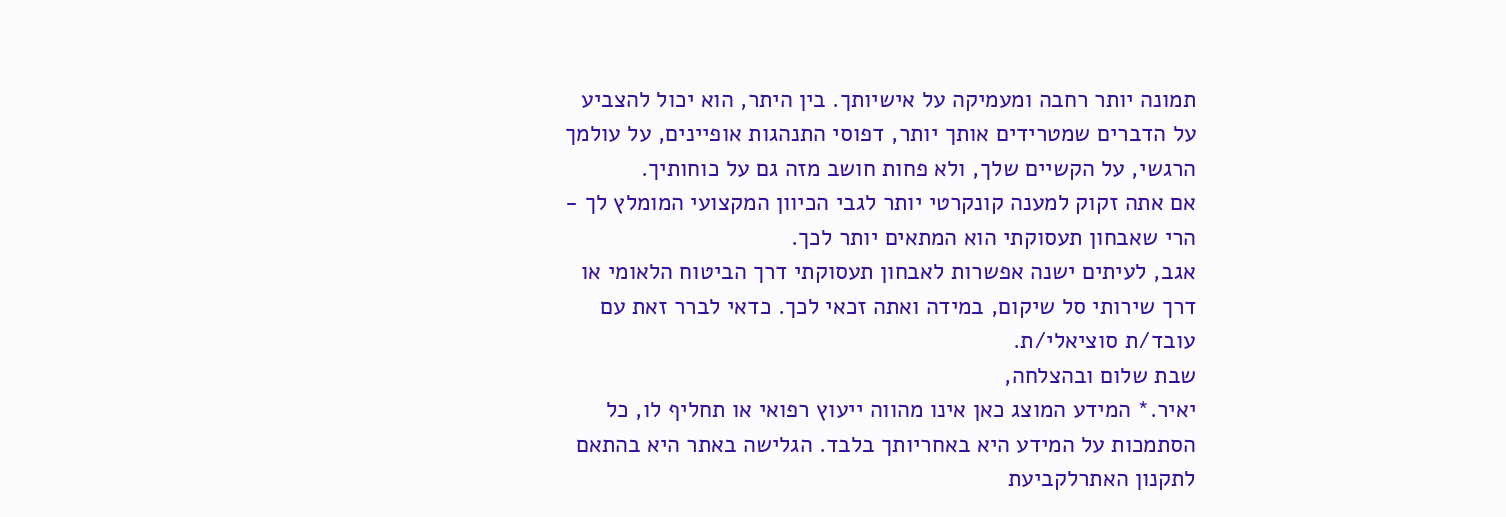תמונה יותר רחבה ומעמיקה על אישיותך. בין היתר, הוא יכול להצביע על הדברים שמטרידים אותך יותר, דפוסי התנהגות אופיינים, על עולמך הרגשי, על הקשיים שלך, ולא פחות חושב מזה גם על כוחותיך.
אם אתה זקוק למענה קונקרטי יותר לגבי הכיוון המקצועי המומלץ לך - הרי שאבחון תעסוקתי הוא המתאים יותר לכך.
אגב, לעיתים ישנה אפשרות לאבחון תעסוקתי דרך הביטוח הלאומי או דרך שירותי סל שיקום, במידה ואתה זכאי לכך. כדאי לברר זאת עם עובד/ת סוציאלי/ת.
שבת שלום ובהצלחה,
יאיר.* המידע המוצג כאן אינו מהווה ייעוץ רפואי או תחליף לו, כל הסתמכות על המידע היא באחריותך בלבד. הגלישה באתר היא בהתאם לתקנון האתרלקביעת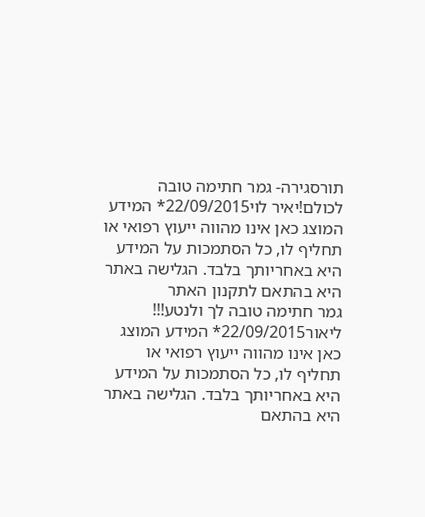תורסגירה- גמר חתימה טובה לכולם!יאיר לוי22/09/2015* המידע המוצג כאן אינו מהווה ייעוץ רפואי או תחליף לו, כל הסתמכות על המידע היא באחריותך בלבד. הגלישה באתר היא בהתאם לתקנון האתר
גמר חתימה טובה לך ולנטע!!!
ליאור22/09/2015* המידע המוצג כאן אינו מהווה ייעוץ רפואי או תחליף לו, כל הסתמכות על המידע היא באחריותך בלבד. הגלישה באתר היא בהתאם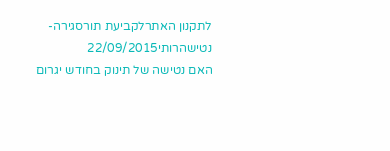לתקנון האתרלקביעת תורסגירה- נטישהרותי22/09/2015
האם נטישה של תינוק בחודש יגרום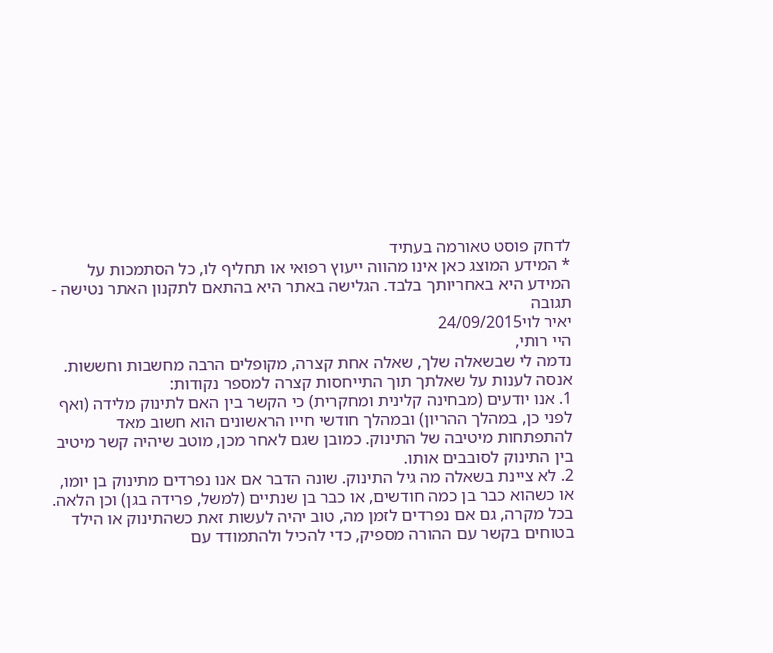לדחק פוסט טאורמה בעתיד
* המידע המוצג כאן אינו מהווה ייעוץ רפואי או תחליף לו, כל הסתמכות על המידע היא באחריותך בלבד. הגלישה באתר היא בהתאם לתקנון האתר נטישה - תגובה
יאיר לוי24/09/2015
היי רותי,
נדמה לי שבשאלה שלך, שאלה אחת קצרה, מקופלים הרבה מחשבות וחששות.
אנסה לענות על שאלתך תוך התייחסות קצרה למספר נקודות:
1. אנו יודעים (מבחינה קלינית ומחקרית) כי הקשר בין האם לתינוק מלידה (ואף לפני כן, במהלך ההריון) ובמהלך חודשי חייו הראשונים הוא חשוב מאד להתפתחות מיטיבה של התינוק. כמובן שגם לאחר מכן, מוטב שיהיה קשר מיטיב בין התינוק לסובבים אותו.
2. לא ציינת בשאלה מה גיל התינוק. שונה הדבר אם אנו נפרדים מתינוק בן יומו, או כשהוא כבר בן כמה חודשים, או כבר בן שנתיים (למשל, פרידה בגן) וכן הלאה.
בכל מקרה, גם אם נפרדים לזמן מה, טוב יהיה לעשות זאת כשהתינוק או הילד בטוחים בקשר עם ההורה מספיק, כדי להכיל ולהתמודד עם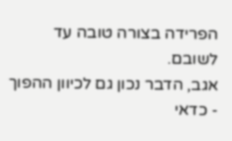הפרידה בצורה טובה עד לשובם.
אגב, הדבר נכון גם לכיוון ההפוך - כדאי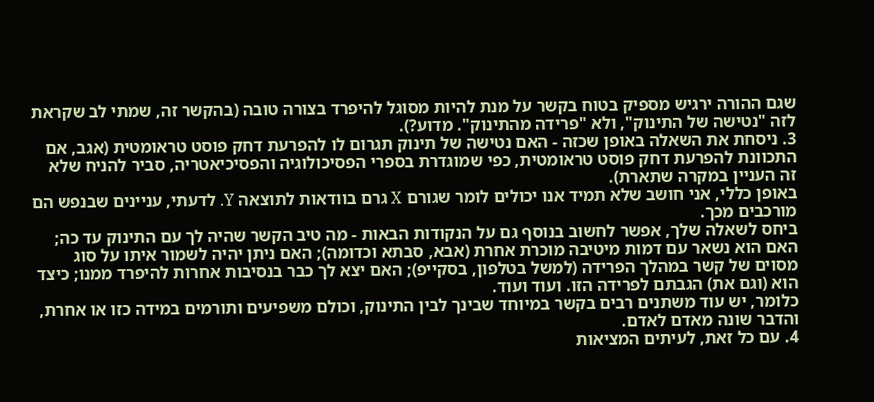שגם ההורה ירגיש מספיק בטוח בקשר על מנת להיות מסוגל להיפרד בצורה טובה (בהקשר זה, שמתי לב שקראת לזה "נטישה של התינוק", ולא "פרידה מהתינוק". מדוע?).
3. ניסחת את השאלה באופן שכזה - האם נטישה של תינוק תגרום לו להפרעת דחק פוסט טראומטית (אגב, אם התכוונת להפרעת דחק פוסט טראומטית, כפי שמוגדרת בספרי הפסיכולוגיה והפסיכיאטריה, סביר להניח שלא זה העניין במקרה שתארת).
באופן כללי, אני חושב שלא תמיד אנו יכולים לומר שגורם X גרם בוודאות לתוצאה Y. לדעתי, עניינים שבנפש הם מורכבים מכך.
ביחס לשאלה שלך, אפשר לחשוב בנוסף גם על הנקודות הבאות - מה טיב הקשר שהיה לך עם התינוק עד כה; האם הוא נשאר עם דמות מיטיבה מוכרת אחרת (אבא, סבתא וכדומה); האם ניתן יהיה לשמור איתו על סוג מסוים של קשר במהלך הפרידה (למשל בטלפון, בסקייפ); האם יצא לך כבר בנסיבות אחרות להיפרד ממנו; כיצד הוא (וגם את) הגבתם לפרידה הזו. ועוד ועוד.
כלומר, יש עוד משתנים רבים בקשר במיוחד שבינך לבין התינוק, וכולם משפיעים ותורמים במידה כזו או אחרת, והדבר שונה מאדם לאדם.
4. עם כל זאת, לעיתים המציאות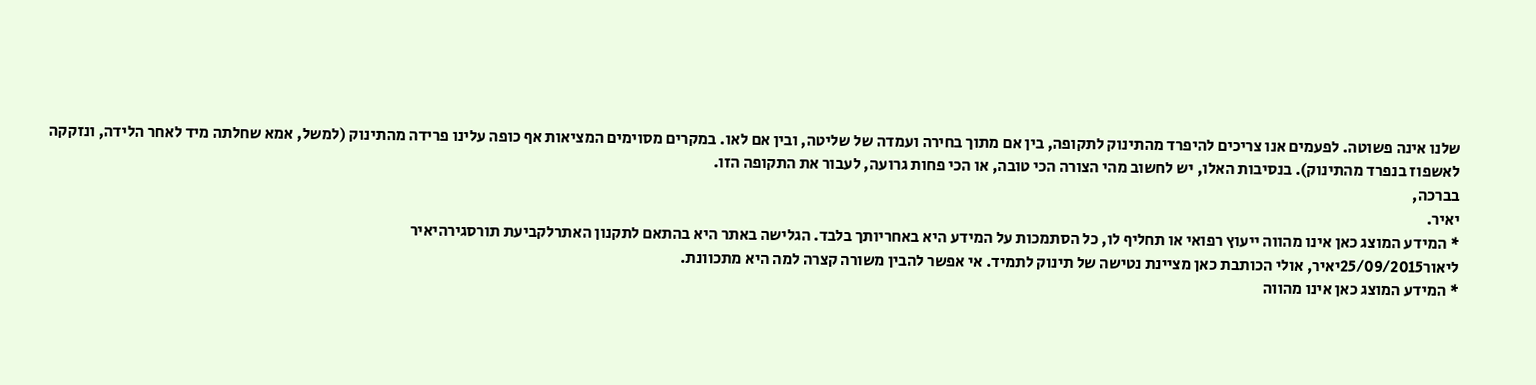שלנו אינה פשוטה. לפעמים אנו צריכים להיפרד מהתינוק לתקופה, בין אם מתוך בחירה ועמדה של שליטה, ובין אם לאו. במקרים מסוימים המציאות אף כופה עלינו פרידה מהתינוק (למשל, אמא שחלתה מיד לאחר הלידה, ונזקקה לאשפוז בנפרד מהתינוק). בנסיבות האלו, יש לחשוב מהי הצורה הכי טובה, או הכי פחות גרועה, לעבור את התקופה הזו.
בברכה,
יאיר.
* המידע המוצג כאן אינו מהווה ייעוץ רפואי או תחליף לו, כל הסתמכות על המידע היא באחריותך בלבד. הגלישה באתר היא בהתאם לתקנון האתרלקביעת תורסגירהיאיר
ליאור25/09/2015יאיר, אולי הכותבת כאן מציינת נטישה של תינוק לתמיד. אי אפשר להבין משורה קצרה למה היא מתכוונת.
* המידע המוצג כאן אינו מהווה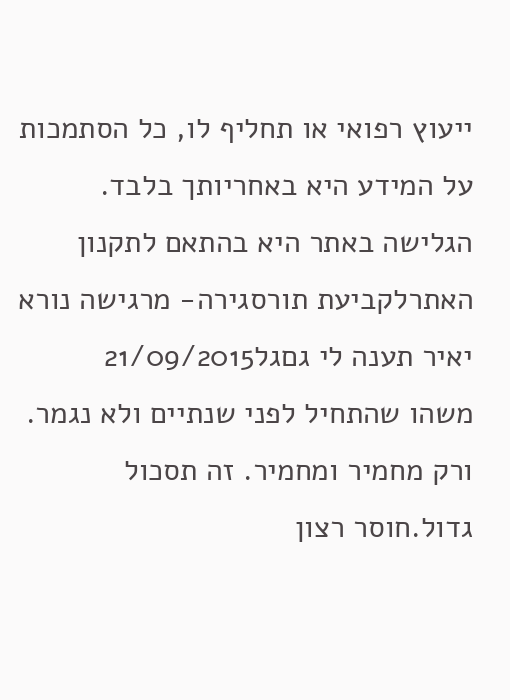ייעוץ רפואי או תחליף לו, כל הסתמכות על המידע היא באחריותך בלבד. הגלישה באתר היא בהתאם לתקנון האתרלקביעת תורסגירה- מרגישה נורא יאיר תענה לי גםגל21/09/2015
משהו שהתחיל לפני שנתיים ולא נגמר. ורק מחמיר ומחמיר. זה תסכול גדול.חוסר רצון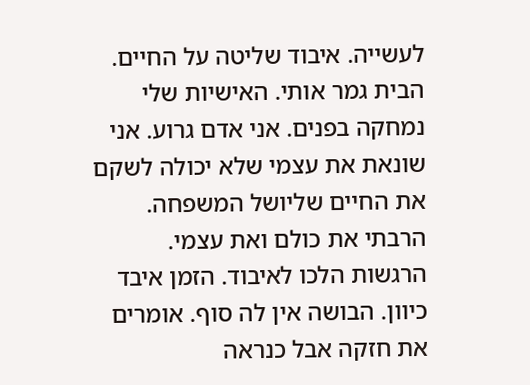לעשייה. איבוד שליטה על החיים. הבית גמר אותי. האישיות שלי נמחקה בפנים. אני אדם גרוע. אני שונאת את עצמי שלא יכולה לשקם את החיים שליושל המשפחה. הרבתי את כולם ואת עצמי. הרגשות הלכו לאיבוד. הזמן איבד כיוון. הבושה אין לה סוף. אומרים את חזקה אבל כנראה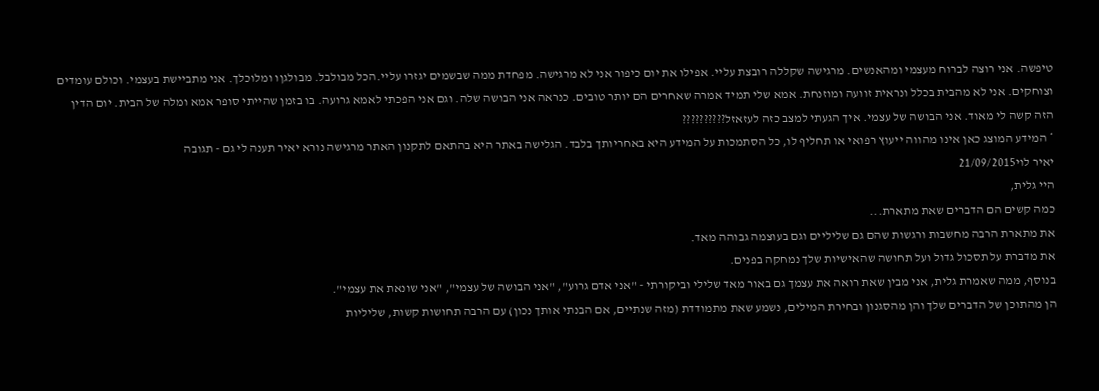טיפשה. אני רוצה לברוח מעצמי ומהאנשים. מרגישה שקללה רובצת עליי. אפילו את יום כיפור אני לא מרגישה. מפחדת ממה שבשמים יגזרו עליי.הכל מבולבל. מבולגןו ומלוכלך. אני מתביישת בעצמי. וכולם עומדים וצוחקים. אני לא מהבית בכלל ונראית זוועה ומוזנחת. אמא שלי תמיד אמרה שאחרים הם יותר טובים. כנראה אני הבושה שלה. וגם אני הפכתי לאמא גרועה. בו בזמן שהייתי סופר אמא ומלה של הבית. יום הדין הזה קשה לי מאוד. אני הבושה של עצמי. איך הגעתי למצב כזה לעזאזל??????????
* המידע המוצג כאן אינו מהווה ייעוץ רפואי או תחליף לו, כל הסתמכות על המידע היא באחריותך בלבד. הגלישה באתר היא בהתאם לתקנון האתר מרגישה נורא יאיר תענה לי גם - תגובה
יאיר לוי21/09/2015
היי גלית,
כמה קשים הם הדברים שאת מתארת...
את מתארת הרבה מחשבות ורגשות שהם גם שליליים וגם בעוצמה גבוהה מאד.
את מדברת על תסכול גדול ועל תחושה שהאישיות שלך נמחקה בפנים.
בנוסף, ממה שאמרת גלית, אני מבין שאת רואה את עצמך גם באור מאד שלילי וביקורתי - "אני אדם גרוע", "אני הבושה של עצמי", "אני שונאת את עצמי".
הן מהתוכן של הדברים שלך והן מהסגנון ובחירת המילים, נשמע שאת מתמודדת (מזה שנתיים, אם הבנתי אותך נכון) עם הרבה תחושות קשות, שליליות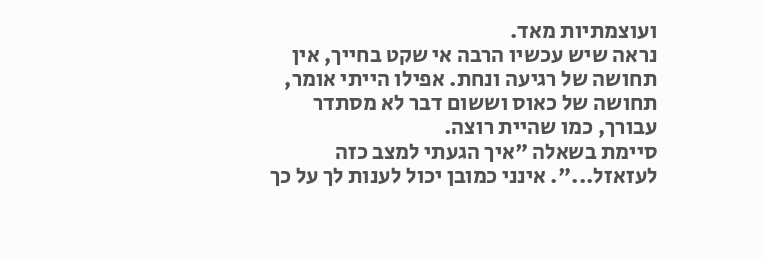ועוצמתיות מאד.
נראה שיש עכשיו הרבה אי שקט בחייך, אין תחושה של רגיעה ונחת. אפילו הייתי אומר, תחושה של כאוס וששום דבר לא מסתדר עבורך, כמו שהיית רוצה.
סיימת בשאלה "איך הגעתי למצב כזה לעזאזל...". אינני כמובן יכול לענות לך על כך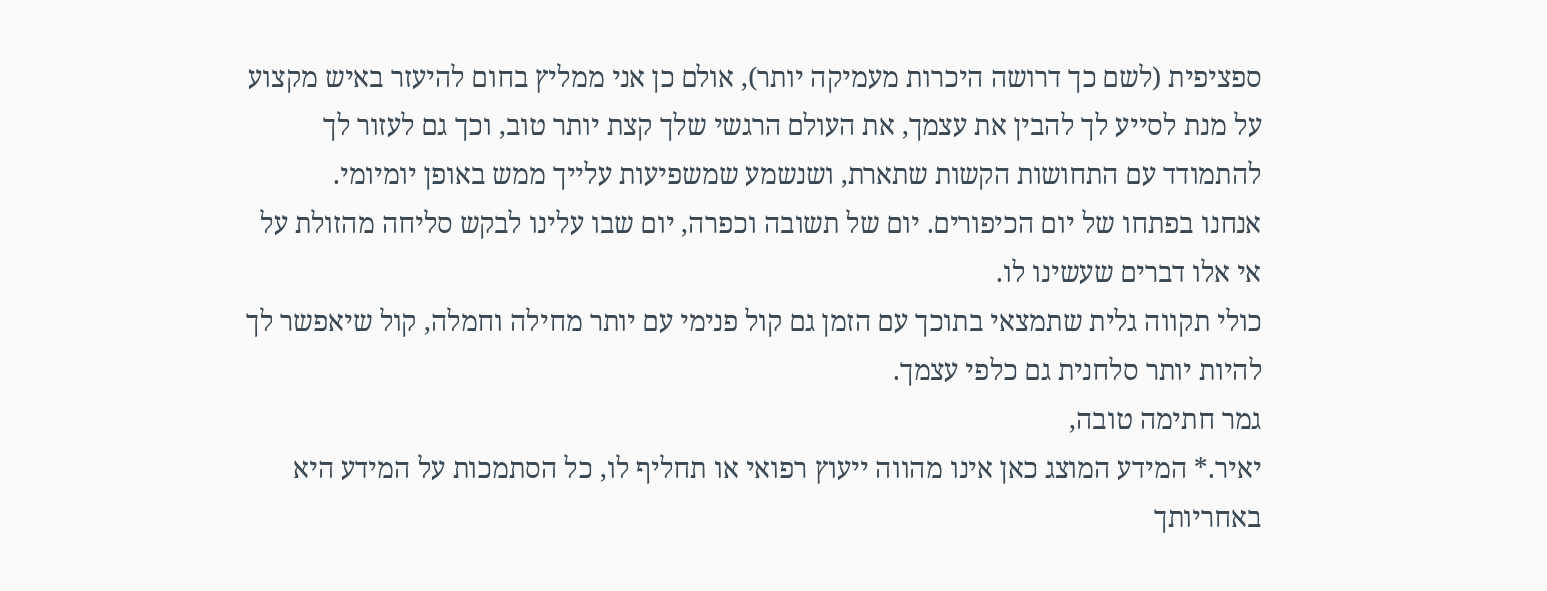ספציפית (לשם כך דרושה היכרות מעמיקה יותר), אולם כן אני ממליץ בחום להיעזר באיש מקצוע על מנת לסייע לך להבין את עצמך, את העולם הרגשי שלך קצת יותר טוב, וכך גם לעזור לך להתמודד עם התחושות הקשות שתארת, ושנשמע שמשפיעות עלייך ממש באופן יומיומי.
אנחנו בפתחו של יום הכיפורים. יום של תשובה וכפרה, יום שבו עלינו לבקש סליחה מהזולת על אי אלו דברים שעשינו לו.
כולי תקווה גלית שתמצאי בתוכך עם הזמן גם קול פנימי עם יותר מחילה וחמלה, קול שיאפשר לך להיות יותר סלחנית גם כלפי עצמך.
גמר חתימה טובה,
יאיר.* המידע המוצג כאן אינו מהווה ייעוץ רפואי או תחליף לו, כל הסתמכות על המידע היא באחריותך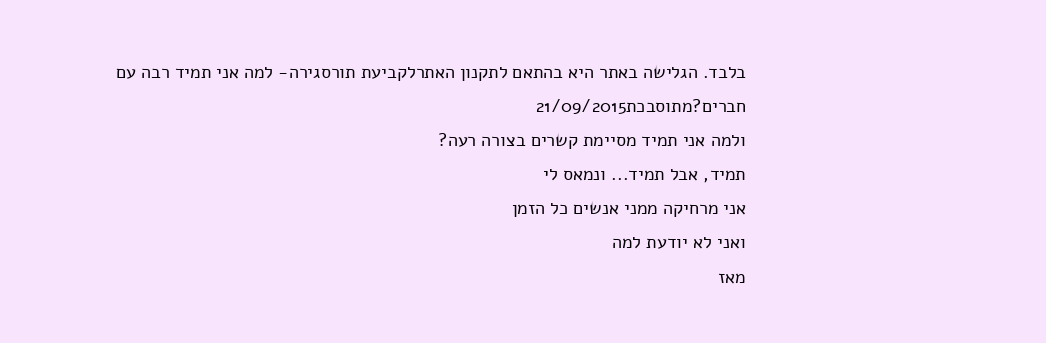בלבד. הגלישה באתר היא בהתאם לתקנון האתרלקביעת תורסגירה- למה אני תמיד רבה עם חברים?מתוסבכת21/09/2015
ולמה אני תמיד מסיימת קשרים בצורה רעה?
תמיד, אבל תמיד... ונמאס לי
אני מרחיקה ממני אנשים כל הזמן
ואני לא יודעת למה
מאז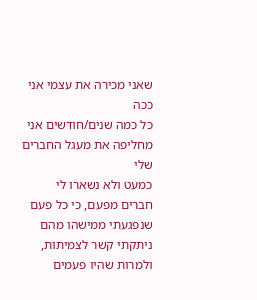שאני מכירה את עצמי אני ככה
כל כמה שנים/חודשים אני מחליפה את מעגל החברים שלי
כמעט ולא נשארו לי חברים מפעם, כי כל פעם שנפגעתי ממישהו מהם ניתקתי קשר לצמיתות, ולמרות שהיו פעמים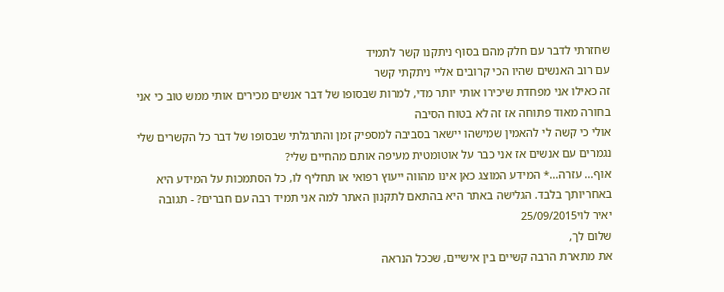שחזרתי לדבר עם חלק מהם בסוף ניתקנו קשר לתמיד
עם רוב האנשים שהיו הכי קרובים אליי ניתקתי קשר
זה כאילו אני מפחדת שיכירו אותי יותר מדי, למרות שבסופו של דבר אנשים מכירים אותי ממש טוב כי אני בחורה מאוד פתוחה אז זה לא בטוח הסיבה
אולי כי קשה לי להאמין שמישהו יישאר בסביבה למספיק זמן והתרגלתי שבסופו של דבר כל הקשרים שלי נגמרים עם אנשים אז אני כבר על אוטומטית מעיפה אותם מהחיים שלי?
אוף... עזרה...* המידע המוצג כאן אינו מהווה ייעוץ רפואי או תחליף לו, כל הסתמכות על המידע היא באחריותך בלבד. הגלישה באתר היא בהתאם לתקנון האתר למה אני תמיד רבה עם חברים? - תגובה
יאיר לוי25/09/2015
שלום לך,
את מתארת הרבה קשיים בין אישיים, שככל הנראה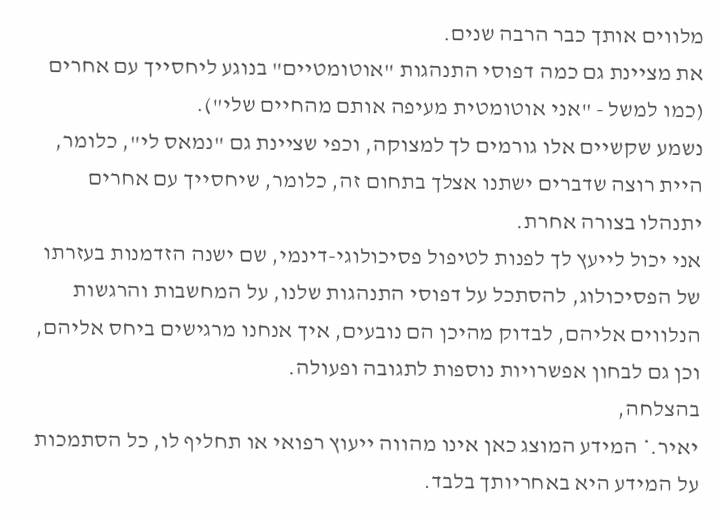מלווים אותך כבר הרבה שנים.
את מציינת גם כמה דפוסי התנהגות "אוטומטיים" בנוגע ליחסייך עם אחרים (כמו למשל - "אני אוטומטית מעיפה אותם מהחיים שלי").
נשמע שקשיים אלו גורמים לך למצוקה, וכפי שציינת גם "נמאס לי", כלומר, היית רוצה שדברים ישתנו אצלך בתחום זה, כלומר, שיחסייך עם אחרים יתנהלו בצורה אחרת.
אני יכול לייעץ לך לפנות לטיפול פסיכולוגי-דינמי, שם ישנה הזדמנות בעזרתו של הפסיכולוג, להסתכל על דפוסי התנהגות שלנו, על המחשבות והרגשות הנלווים אליהם, לבדוק מהיכן הם נובעים, איך אנחנו מרגישים ביחס אליהם, וכן גם לבחון אפשרויות נוספות לתגובה ופעולה.
בהצלחה,
יאיר.* המידע המוצג כאן אינו מהווה ייעוץ רפואי או תחליף לו, כל הסתמכות על המידע היא באחריותך בלבד.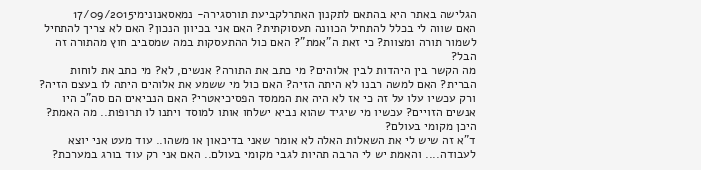הגלישה באתר היא בהתאם לתקנון האתרלקביעת תורסגירה- נמאסאנונימי17/09/2015
האם שווה לי בכלל להתחיל הכוונה תעסוקתית? האם אני בכיוון הנכון? האם לא צריך להתחיל לשמור תורה ומצוות? כי זאת ה"אמת"? האם כול ההתעסקות במה שמסביב חוץ מהתורה זה הבל?
מה הקשר בין היהדות לבין אלוהים? מי כתב את התורה? אנשים, לא? מי כתב את לוחות הברית? האם למשה רבנו לא היתה הזיה? האם כול מי ששמע את אלוהים היתה לו בעצם הזיה? ורק עכשיו עלו על זה כי אז לא היה את הממסד הפסיכיאטרי? האם הנביאים הם סה"כ היו אנשים הזויים? עכשיו מי שיגיד שהוא נביא ישלחו אותו למוסד ויתנו לו תרופות.. מה האמת? היכן מקומי בעולם?
ד"א זה שיש לי את השאלות האלה לא אומר שאני בדיכאון או משהו.. עוד מעט אני יוצא לעבודה.... והאמת יש לי הרבה תהיות לגבי מקומי בעולם.. האם אני רק עוד בורג במערכת?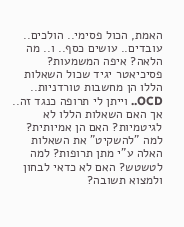האמת, הכול פסימי.. הולכים.. עובדים.. עושים כסף.. ו.. מה הלאה? איפה המשמעות?
פסיכיאטר יגיד שכול השאלות הללו הן מחשבות טורדניות.. OCD.. וייתן לי תרופה כנגד זה.. אך האם השאלות הללו לא לגיטמיות? האם הן אמיותית? למה "להשקיט" את השאלות האלה ע"י מתן תרופות? למה לטשטש? האם לא כדאי לבחון ולמצוא תשובה?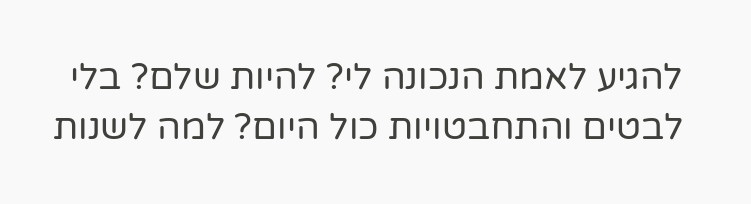להגיע לאמת הנכונה לי? להיות שלם? בלי לבטים והתחבטויות כול היום? למה לשנות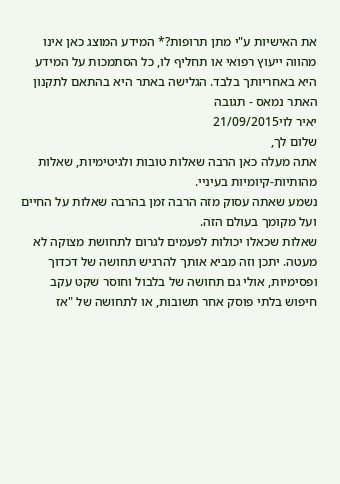את האישיות ע"י מתן תרופות?* המידע המוצג כאן אינו מהווה ייעוץ רפואי או תחליף לו, כל הסתמכות על המידע היא באחריותך בלבד. הגלישה באתר היא בהתאם לתקנון האתר נמאס - תגובה
יאיר לוי21/09/2015
שלום לך,
אתה מעלה כאן הרבה שאלות טובות ולגיטימיות, שאלות מהותיות-קיומיות בעיניי.
נשמע שאתה עסוק מזה הרבה זמן בהרבה שאלות על החיים ועל מקומך בעולם הזה.
שאלות שכאלו יכולות לפעמים לגרום לתחושת מצוקה לא מעטה. יתכן וזה מביא אותך להרגיש תחושה של דכדוך ופסימיות, אולי גם תחושה של בלבול וחוסר שקט עקב חיפוש בלתי פוסק אחר תשובות, או לתחושה של "אז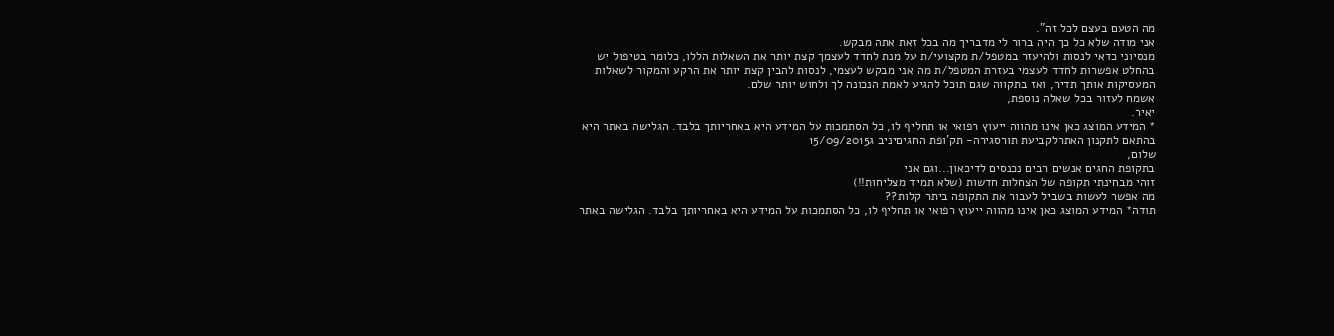מה הטעם בעצם לכל זה".
אני מודה שלא כל כך היה ברור לי מדבריך מה בכל זאת אתה מבקש.
מנסיוני כדאי לנסות ולהיעזר במטפל/ת מקצועי/ת על מנת לחדד לעצמך קצת יותר את השאלות הללו, כלומר בטיפול יש בהחלט אפשרות לחדד לעצמי בעזרת המטפל/ת מה אני מבקש לעצמי, לנסות להבין קצת יותר את הרקע והמקור לשאלות המעסיקות אותך תדיר, ואז בתקווה שגם תוכל להגיע לאמת הנכונה לך ולחוש יותר שלם.
אשמח לעזור בכל שאלה נוספת,
יאיר.
* המידע המוצג כאן אינו מהווה ייעוץ רפואי או תחליף לו, כל הסתמכות על המידע היא באחריותך בלבד. הגלישה באתר היא בהתאם לתקנון האתרלקביעת תורסגירה- תק'ופת החגיםיניב ג15/09/2015
שלום,
בתקופת החגים אנשים רבים נכנסים לדיכאון...וגם אני
זוהי מבחינתי תקופה של הצחלות חדשות (שלא תמיד מצליחות!!)
מה אפשר לעשות בשביל לעבור את התקופה ביתר קלות??
תודה* המידע המוצג כאן אינו מהווה ייעוץ רפואי או תחליף לו, כל הסתמכות על המידע היא באחריותך בלבד. הגלישה באתר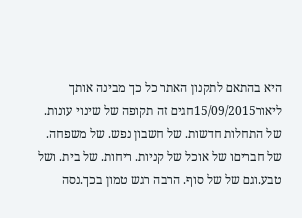היא בהתאם לתקנון האתר כל כך מבינה אותך
ליאור15/09/2015חגים זה תקופה של שינוי עונות. של התחלות חדשות. של חשבון נפש. של משפחה. של חבריםו של אוכל של קניות. ריחות. של בית. ושל טבע.וגם של של סוף. הרבה רגש טמון בכך.נסה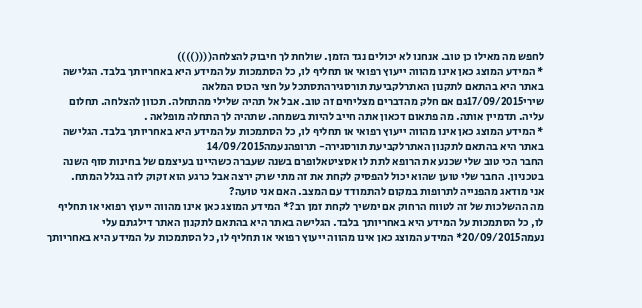לחפש מה מאילו כן טוב. אנחנו לא יכולים נגד הזמן. שולחת לך חיבוק להצלחה(((())))
* המידע המוצג כאן אינו מהווה ייעוץ רפואי או תחליף לו, כל הסתמכות על המידע היא באחריותך בלבד. הגלישה באתר היא בהתאם לתקנון האתרלקביעת תורסגירהתסתכל על חצי הכוס המלאה
שירי17/09/2015גם אם חלק מהדברים מצליחים זה טוב. אבל אל תהיה שלילי מהתחלה. תכוון להצלחה. תחלום עליה. תדמיין אותה. מה פתאום דכאון אתה חייב להיות בשמחה. שתהיה לך התחלה מופלאה .
* המידע המוצג כאן אינו מהווה ייעוץ רפואי או תחליף לו, כל הסתמכות על המידע היא באחריותך בלבד. הגלישה באתר היא בהתאם לתקנון האתרלקביעת תורסגירה- תרופהנעמה14/09/2015
החבר הכי טוב שלי שכנע את הרופא לתת לו אסציטאלופרם בשנה שעברה כשהיינו בעיצמם של בחינות סוף השנה בטכניון. החבר שלי טוען שהוא יכול להפסיק לקחת את זה מתי שרק ירצה אבל כרגע הוא זקוק לזה בגלל המתח.
אני מודאג מהפנייה לתרופות במקום להתמודד עם המצב. האם אני טועה?
מה ההשלכות של זה לטווח הרחוק אם ימשיך לקחת זמן רב?* המידע המוצג כאן אינו מהווה ייעוץ רפואי או תחליף לו, כל הסתמכות על המידע היא באחריותך בלבד. הגלישה באתר היא בהתאם לתקנון האתר דילגתם עלי
נעמה20/09/2015* המידע המוצג כאן אינו מהווה ייעוץ רפואי או תחליף לו, כל הסתמכות על המידע היא באחריותך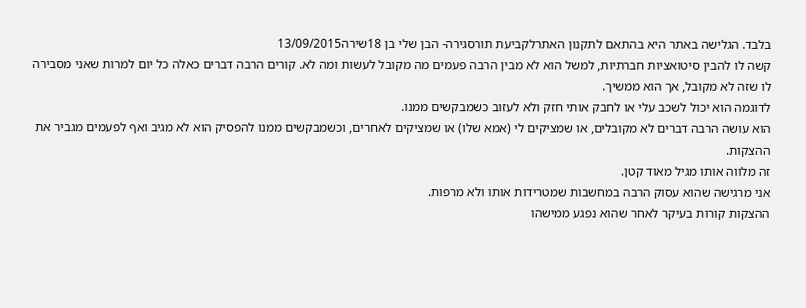בלבד. הגלישה באתר היא בהתאם לתקנון האתרלקביעת תורסגירה- הבן שלי בן 18שירה13/09/2015
קשה לו להבין סיטואציות חברתיות, למשל הוא לא מבין הרבה פעמים מה מקובל לעשות ומה לא. קורים הרבה דברים כאלה כל יום למרות שאני מסבירה לו שזה לא מקובל, אך הוא ממשיך.
לדוגמה הוא יכול לשכב עלי או לחבק אותי חזק ולא לעזוב כשמבקשים ממנו.
הוא עושה הרבה דברים לא מקובלים, או שמציקים לי (אמא שלו) או שמציקים לאחרים, וכשמבקשים ממנו להפסיק הוא לא מגיב ואף לפעמים מגביר את ההצקות.
זה מלווה אותו מגיל מאוד קטן.
אני מרגישה שהוא עסוק הרבה במחשבות שמטרידות אותו ולא מרפות.
ההצקות קורות בעיקר לאחר שהוא נפגע ממישהו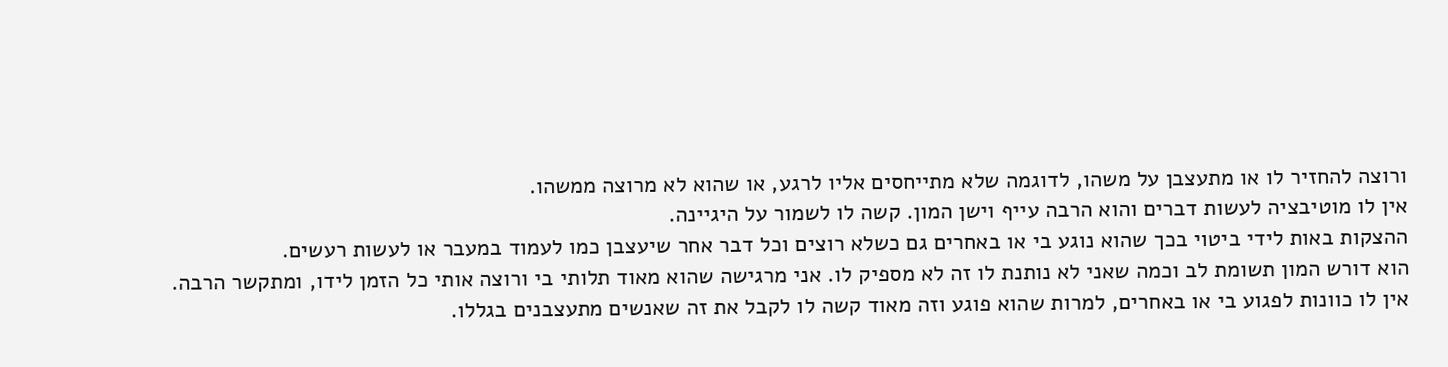ורוצה להחזיר לו או מתעצבן על משהו, לדוגמה שלא מתייחסים אליו לרגע, או שהוא לא מרוצה ממשהו.
אין לו מוטיבציה לעשות דברים והוא הרבה עייף וישן המון. קשה לו לשמור על היגיינה.
ההצקות באות לידי ביטוי בכך שהוא נוגע בי או באחרים גם כשלא רוצים וכל דבר אחר שיעצבן כמו לעמוד במעבר או לעשות רעשים.
הוא דורש המון תשומת לב וכמה שאני לא נותנת לו זה לא מספיק לו. אני מרגישה שהוא מאוד תלותי בי ורוצה אותי כל הזמן לידו, ומתקשר הרבה.
אין לו כוונות לפגוע בי או באחרים, למרות שהוא פוגע וזה מאוד קשה לו לקבל את זה שאנשים מתעצבנים בגללו.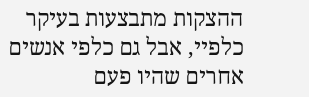ההצקות מתבצעות בעיקר כלפיי, אבל גם כלפי אנשים אחרים שהיו פעם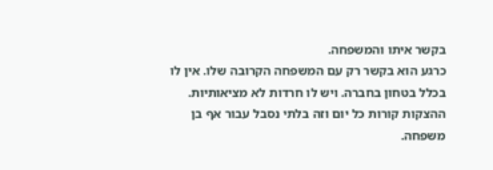בקשר איתו והמשפחה.
כרגע הוא בקשר רק עם המשפחה הקרובה שלו. אין לו בכלל בטחון בחברה. ויש לו חרדות לא מציאותיות.
ההצקות קורות כל יום וזה בלתי נסבל עבור אף בן משפחה.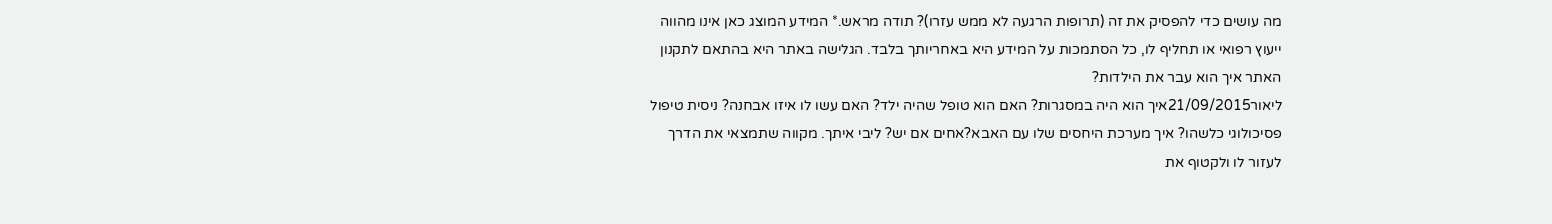מה עושים כדי להפסיק את זה (תרופות הרגעה לא ממש עזרו)? תודה מראש.* המידע המוצג כאן אינו מהווה ייעוץ רפואי או תחליף לו, כל הסתמכות על המידע היא באחריותך בלבד. הגלישה באתר היא בהתאם לתקנון האתר איך הוא עבר את הילדות?
ליאור21/09/2015איך הוא היה במסגרות? האם הוא טופל שהיה ילד? האם עשו לו איזו אבחנה? ניסית טיפול פסיכולוגי כלשהו? איך מערכת היחסים שלו עם האבא?אחים אם יש? ליבי איתך. מקווה שתמצאי את הדרך לעזור לו ולקטוף את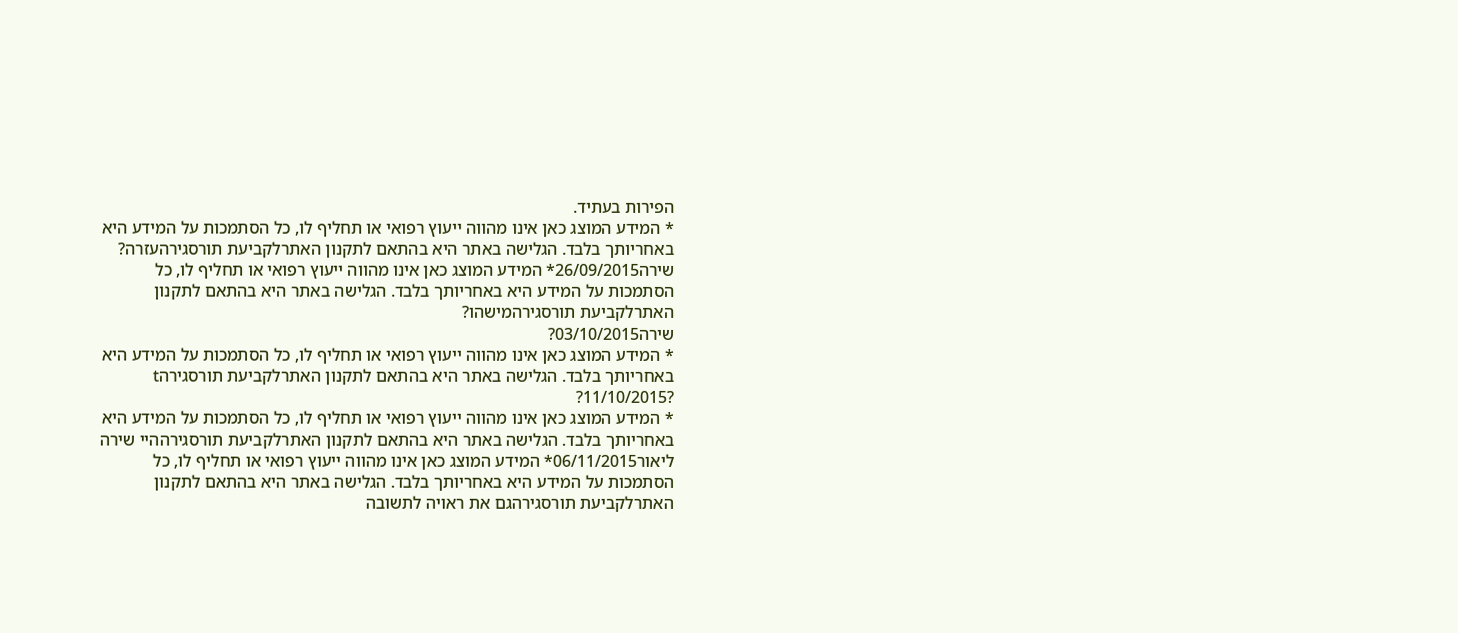הפירות בעתיד.
* המידע המוצג כאן אינו מהווה ייעוץ רפואי או תחליף לו, כל הסתמכות על המידע היא באחריותך בלבד. הגלישה באתר היא בהתאם לתקנון האתרלקביעת תורסגירהעזרה?
שירה26/09/2015* המידע המוצג כאן אינו מהווה ייעוץ רפואי או תחליף לו, כל הסתמכות על המידע היא באחריותך בלבד. הגלישה באתר היא בהתאם לתקנון האתרלקביעת תורסגירהמישהו?
שירה03/10/2015?
* המידע המוצג כאן אינו מהווה ייעוץ רפואי או תחליף לו, כל הסתמכות על המידע היא באחריותך בלבד. הגלישה באתר היא בהתאם לתקנון האתרלקביעת תורסגירהt
?11/10/2015?
* המידע המוצג כאן אינו מהווה ייעוץ רפואי או תחליף לו, כל הסתמכות על המידע היא באחריותך בלבד. הגלישה באתר היא בהתאם לתקנון האתרלקביעת תורסגירההיי שירה
ליאור06/11/2015* המידע המוצג כאן אינו מהווה ייעוץ רפואי או תחליף לו, כל הסתמכות על המידע היא באחריותך בלבד. הגלישה באתר היא בהתאם לתקנון האתרלקביעת תורסגירהגם את ראויה לתשובה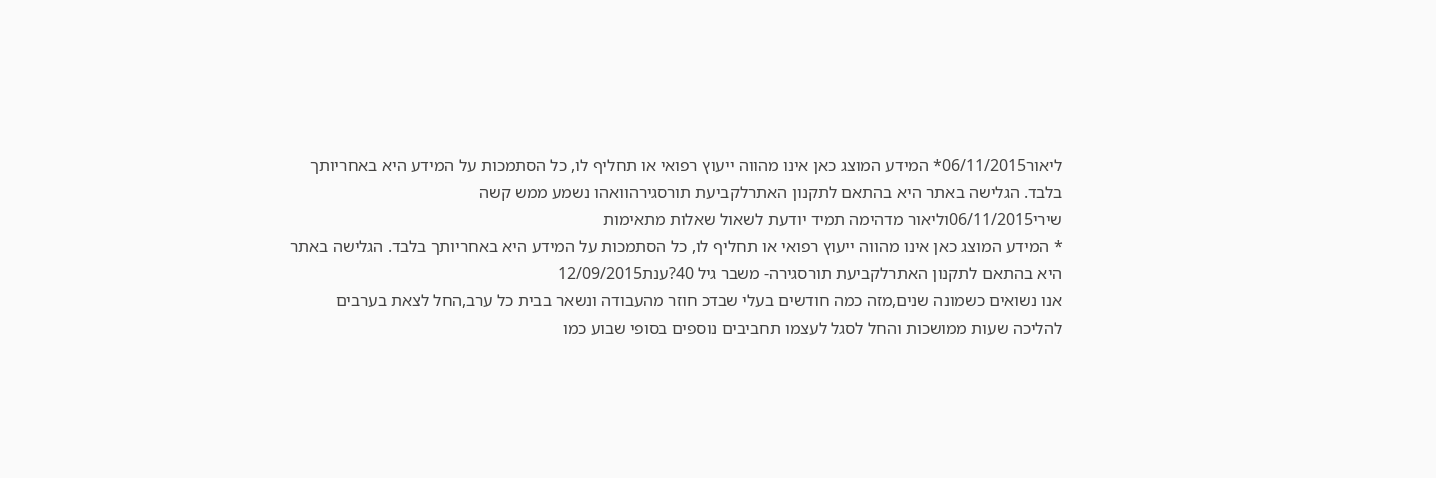ליאור06/11/2015* המידע המוצג כאן אינו מהווה ייעוץ רפואי או תחליף לו, כל הסתמכות על המידע היא באחריותך בלבד. הגלישה באתר היא בהתאם לתקנון האתרלקביעת תורסגירהוואהו נשמע ממש קשה
שירי06/11/2015וליאור מדהימה תמיד יודעת לשאול שאלות מתאימות
* המידע המוצג כאן אינו מהווה ייעוץ רפואי או תחליף לו, כל הסתמכות על המידע היא באחריותך בלבד. הגלישה באתר היא בהתאם לתקנון האתרלקביעת תורסגירה- משבר גיל 40?ענת12/09/2015
אנו נשואים כשמונה שנים,מזה כמה חודשים בעלי שבדכ חוזר מהעבודה ונשאר בבית כל ערב,החל לצאת בערבים להליכה שעות ממושכות והחל לסגל לעצמו תחביבים נוספים בסופי שבוע כמו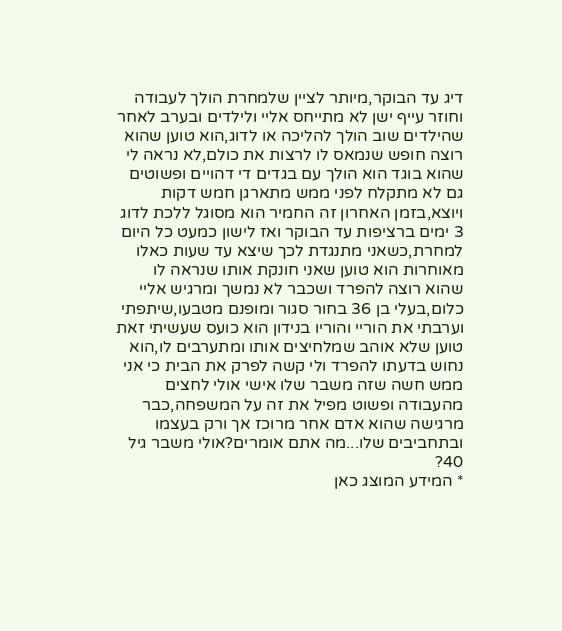דיג עד הבוקר,מיותר לציין שלמחרת הולך לעבודה וחוזר עייף ישן לא מתייחס אליי ולילדים ובערב לאחר שהילדים שוב הולך להליכה או לדוג,הוא טוען שהוא רוצה חופש שנמאס לו לרצות את כולם,לא נראה לי שהוא בוגד הוא הולך עם בגדים די דהויים ופשוטים גם לא מתקלח לפני ממש מתארגן חמש דקות ויוצא,בזמן האחרון זה החמיר הוא מסוגל ללכת לדוג 3 ימים ברציפות עד הבוקר ואז לישון כמעט כל היום למחרת,כשאני מתנגדת לכך שיצא עד שעות כאלו מאוחרות הוא טוען שאני חונקת אותו שנראה לו שהוא רוצה להפרד ושכבר לא נמשך ומרגיש אליי כלום,בעלי בן 36 בחור סגור ומופנם מטבעו,שיתפתי וערבתי את הוריי והוריו בנידון הוא כועס שעשיתי זאת טוען שלא אוהב שמלחיצים אותו ומתערבים לו,הוא נחוש בדעתו להפרד ולי קשה לפרק את הבית כי אני ממש חשה שזה משבר שלו אישי אולי לחצים מהעבודה ופשוט מפיל את זה על המשפחה,כבר מרגישה שהוא אדם אחר מרוכז אך ורק בעצמו ובתחביבים שלו...מה אתם אומרים?אולי משבר גיל 40?
* המידע המוצג כאן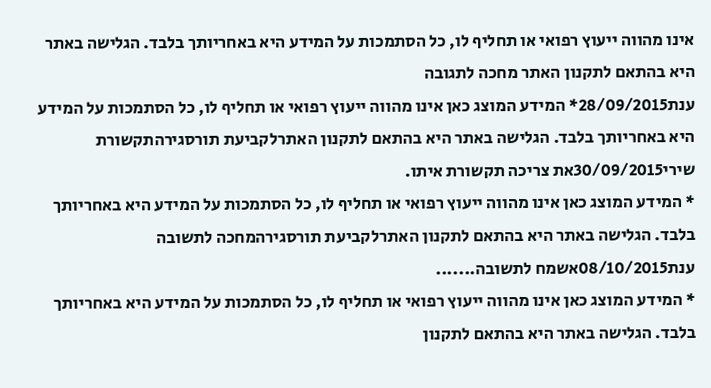אינו מהווה ייעוץ רפואי או תחליף לו, כל הסתמכות על המידע היא באחריותך בלבד. הגלישה באתר היא בהתאם לתקנון האתר מחכה לתגובה
ענת28/09/2015* המידע המוצג כאן אינו מהווה ייעוץ רפואי או תחליף לו, כל הסתמכות על המידע היא באחריותך בלבד. הגלישה באתר היא בהתאם לתקנון האתרלקביעת תורסגירהתקשורת
שירי30/09/2015את צריכה תקשורת איתו.
* המידע המוצג כאן אינו מהווה ייעוץ רפואי או תחליף לו, כל הסתמכות על המידע היא באחריותך בלבד. הגלישה באתר היא בהתאם לתקנון האתרלקביעת תורסגירהמחכה לתשובה
ענת08/10/2015אשמח לתשובה.......
* המידע המוצג כאן אינו מהווה ייעוץ רפואי או תחליף לו, כל הסתמכות על המידע היא באחריותך בלבד. הגלישה באתר היא בהתאם לתקנון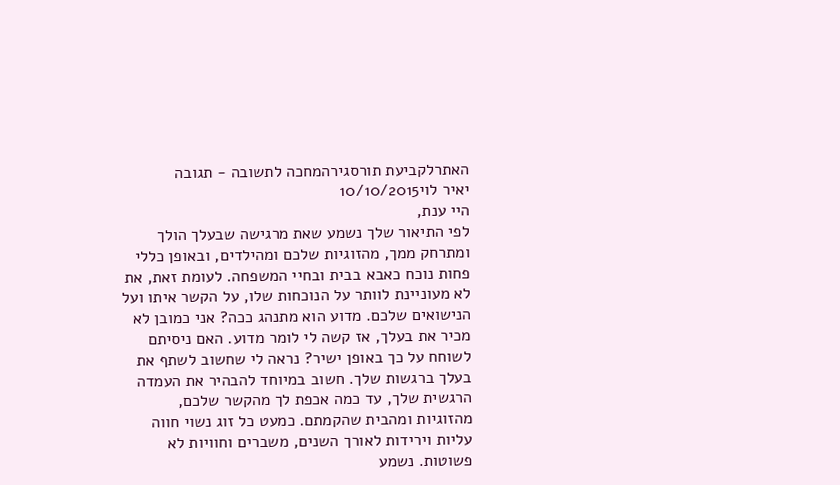האתרלקביעת תורסגירהמחכה לתשובה - תגובה
יאיר לוי10/10/2015
היי ענת,
לפי התיאור שלך נשמע שאת מרגישה שבעלך הולך ומתרחק ממך, מהזוגיות שלכם ומהילדים, ובאופן כללי פחות נוכח כאבא בבית ובחיי המשפחה. לעומת זאת, את לא מעוניינת לוותר על הנוכחות שלו, על הקשר איתו ועל הנישואים שלכם. מדוע הוא מתנהג ככה? אני כמובן לא מכיר את בעלך, אז קשה לי לומר מדוע. האם ניסיתם לשוחח על כך באופן ישיר? נראה לי שחשוב לשתף את בעלך ברגשות שלך. חשוב במיוחד להבהיר את העמדה הרגשית שלך, עד כמה אכפת לך מהקשר שלכם, מהזוגיות ומהבית שהקמתם. כמעט כל זוג נשוי חווה עליות וירידות לאורך השנים, משברים וחוויות לא פשוטות. נשמע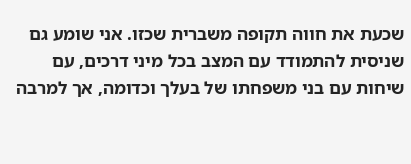שכעת את חווה תקופה משברית שכזו. אני שומע גם שניסית להתמודד עם המצב בכל מיני דרכים, עם שיחות עם בני משפחתו של בעלך וכדומה, אך למרבה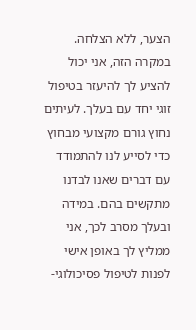הצער, ללא הצלחה. במקרה הזה, אני יכול להציע לך להיעזר בטיפול זוגי יחד עם בעלך. לעיתים נחוץ גורם מקצועי מבחוץ כדי לסייע לנו להתמודד עם דברים שאנו לבדנו מתקשים בהם. במידה ובעלך מסרב לכך, אני ממליץ לך באופן אישי לפנות לטיפול פסיכולוגי-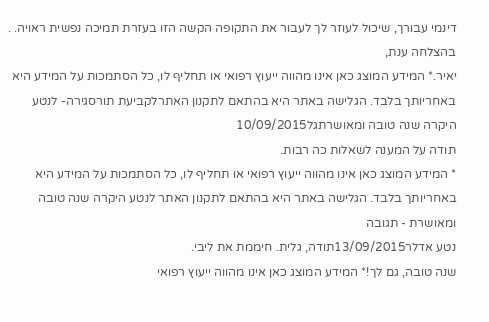דינמי עבורך, שיכול לעוזר לך לעבור את התקופה הקשה הזו בעזרת תמיכה נפשית ראויה. .
בהצלחה ענת,
יאיר.* המידע המוצג כאן אינו מהווה ייעוץ רפואי או תחליף לו, כל הסתמכות על המידע היא באחריותך בלבד. הגלישה באתר היא בהתאם לתקנון האתרלקביעת תורסגירה- לנטע היקרה שנה טובה ומאושרתגל10/09/2015
תודה על המענה לשאלות כה רבות.
* המידע המוצג כאן אינו מהווה ייעוץ רפואי או תחליף לו, כל הסתמכות על המידע היא באחריותך בלבד. הגלישה באתר היא בהתאם לתקנון האתר לנטע היקרה שנה טובה ומאושרת - תגובה
נטע אדלר13/09/2015תודה, גלית. חיממת את ליבי.
שנה טובה, גם לך!* המידע המוצג כאן אינו מהווה ייעוץ רפואי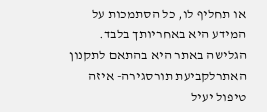או תחליף לו, כל הסתמכות על המידע היא באחריותך בלבד. הגלישה באתר היא בהתאם לתקנון האתרלקביעת תורסגירה- איזה טיפול יעיל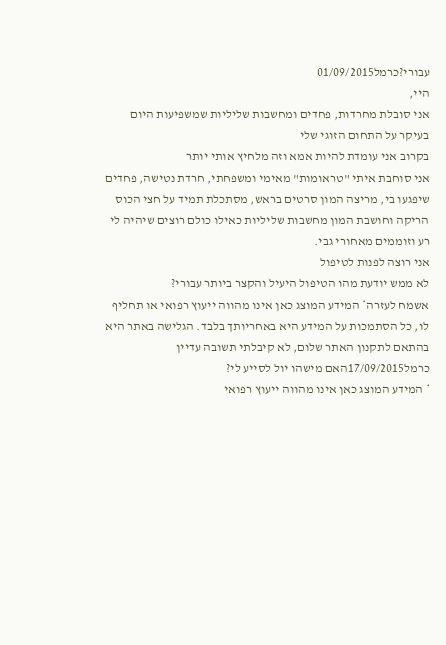עבורי?כרמל01/09/2015
היי,
אני סובלת מחרדות, פחדים ומחשבות שליליות שמשפיעות היום בעיקר על התחום הזוגי שלי
בקרוב אני עומדת להיות אמא וזה מלחיץ אותי יותר
אני סוחבת איתי "טראומות" מאימי ומשפחתי, חרדת נטישה, פחדים שיפגעו בי, מריצה המון סרטים בראש, מסתכלת תמיד על חצי הכוס הריקה וחושבת המון מחשבות שליליות כאילו כולם רוצים שיהיה לי רע וזוממים מאחורי גבי.
אני רוצה לפנות לטיפול
לא ממש יודעת מהו הטיפול היעיל והקצר ביותר עבורי?
אשמח לעזרה* המידע המוצג כאן אינו מהווה ייעוץ רפואי או תחליף לו, כל הסתמכות על המידע היא באחריותך בלבד. הגלישה באתר היא בהתאם לתקנון האתר שלום, לא קיבלתי תשובה עדיין
כרמל17/09/2015האם מישהו יול לסייע לי?
* המידע המוצג כאן אינו מהווה ייעוץ רפואי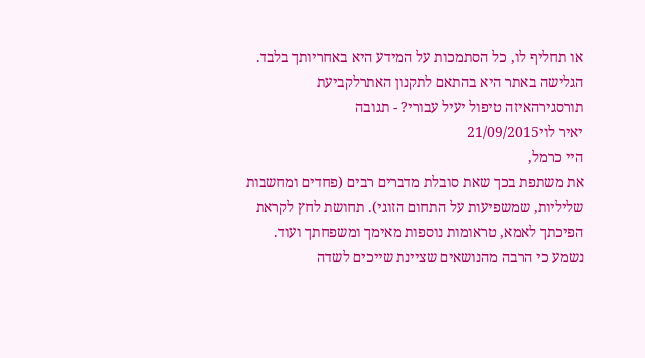או תחליף לו, כל הסתמכות על המידע היא באחריותך בלבד. הגלישה באתר היא בהתאם לתקנון האתרלקביעת תורסגירהאיזה טיפול יעיל עבורי? - תגובה
יאיר לוי21/09/2015
היי כרמל,
את משתפת בכך שאת סובלת מדברים רבים (פחדים ומחשבות שליליות, שמשפיעות על התחום הזוגי). תחושת לחץ לקראת הפיכתך לאמא, טראומות נוספות מאימך ומשפחתך ועוד. נשמע כי הרבה מהנושאים שציינת שייכים לשדה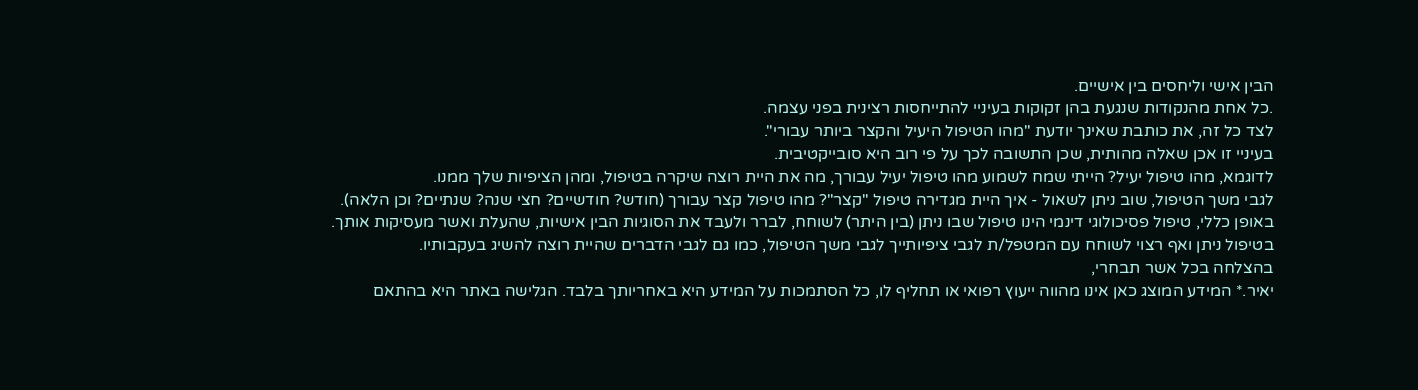הבין אישי וליחסים בין אישיים.
.כל אחת מהנקודות שנגעת בהן זקוקות בעיניי להתייחסות רצינית בפני עצמה.
לצד כל זה, את כותבת שאינך יודעת "מהו הטיפול היעיל והקצר ביותר עבורי".
בעיניי זו אכן שאלה מהותית, שכן התשובה לכך על פי רוב היא סובייקטיבית.
לדוגמא, מהו טיפול יעיל? הייתי שמח לשמוע מהו טיפול יעיל עבורך, מה את היית רוצה שיקרה בטיפול, ומהן הציפיות שלך ממנו.
לגבי משך הטיפול, שוב ניתן לשאול - איך היית מגדירה טיפול "קצר"? מהו טיפול קצר עבורך (חודש? חודשיים? חצי שנה? שנתיים? וכן הלאה).
באופן כללי, טיפול פסיכולוגי דינמי הינו טיפול שבו ניתן (בין היתר) לשוחח, לברר ולעבד את הסוגיות הבין אישיות, שהעלת ואשר מעסיקות אותך.
בטיפול ניתן ואף רצוי לשוחח עם המטפל/ת לגבי ציפיותייך לגבי משך הטיפול, כמו גם לגבי הדברים שהיית רוצה להשיג בעקבותיו.
בהצלחה בכל אשר תבחרי,
יאיר.* המידע המוצג כאן אינו מהווה ייעוץ רפואי או תחליף לו, כל הסתמכות על המידע היא באחריותך בלבד. הגלישה באתר היא בהתאם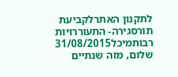לתקנון האתרלקביעת תורסגירה- התעוררויות רבותמיכל31/08/2015
שלום, מזה שנתיים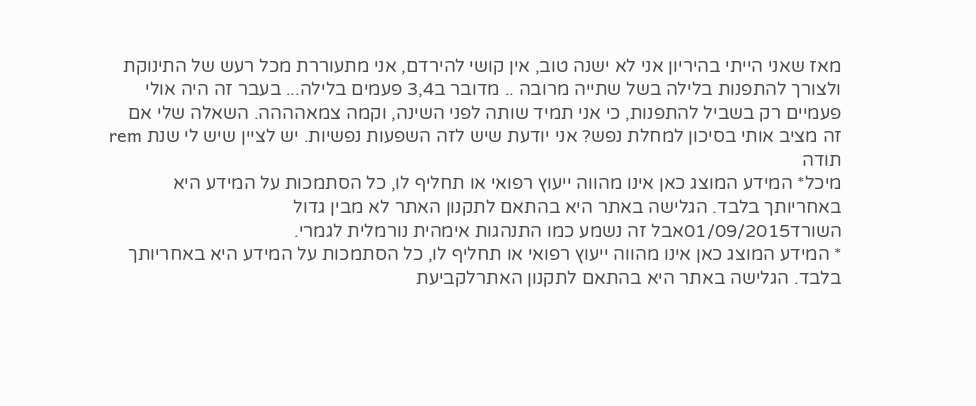מאז שאני הייתי בהיריון אני לא ישנה טוב, אין קושי להירדם, אני מתעוררת מכל רעש של התינוקת ולצורך להתפנות בלילה בשל שתייה מרובה .. מדובר ב3,4 פעמים בלילה... בעבר זה היה אולי פעמיים רק בשביל להתפנות, כי אני תמיד שותה לפני השינה, וקמה צמאהההה. השאלה שלי אם זה מציב אותי בסיכון למחלת נפש? אני יודעת שיש לזה השפעות נפשיות. יש לציין שיש לי שנת rem
תודה
מיכל* המידע המוצג כאן אינו מהווה ייעוץ רפואי או תחליף לו, כל הסתמכות על המידע היא באחריותך בלבד. הגלישה באתר היא בהתאם לתקנון האתר לא מבין גדול
השורד01/09/2015אבל זה נשמע כמו התנהגות אימהית נורמלית לגמרי.
* המידע המוצג כאן אינו מהווה ייעוץ רפואי או תחליף לו, כל הסתמכות על המידע היא באחריותך בלבד. הגלישה באתר היא בהתאם לתקנון האתרלקביעת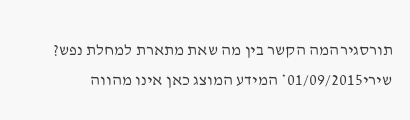תורסגירהמה הקשר בין מה שאת מתארת למחלת נפש?
שירי01/09/2015* המידע המוצג כאן אינו מהווה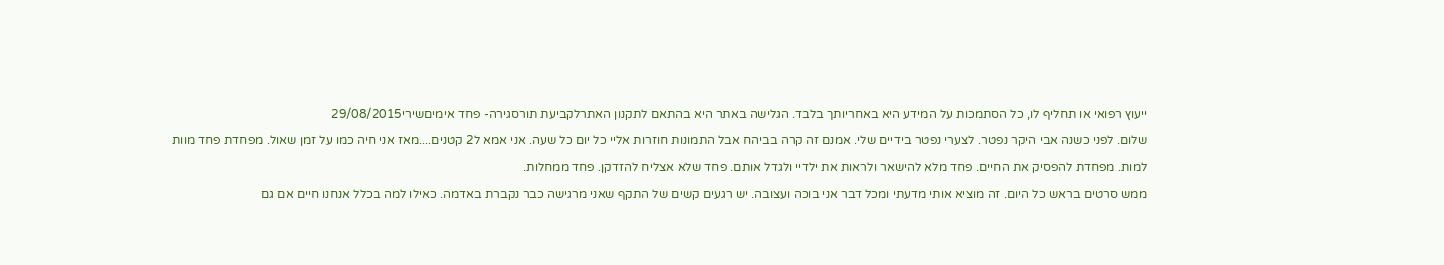ייעוץ רפואי או תחליף לו, כל הסתמכות על המידע היא באחריותך בלבד. הגלישה באתר היא בהתאם לתקנון האתרלקביעת תורסגירה- פחד אימיםשירי29/08/2015
שלום. לפני כשנה אבי היקר נפטר. לצערי נפטר בידיים שלי. אמנם זה קרה בביהח אבל התמונות חוזרות אליי כל יום כל שעה. אני אמא ל2 קטנים....מאז אני חיה כמו על זמן שאול. מפחדת פחד מוות למות. מפחדת להפסיק את החיים. פחד מלא להישאר ולראות את ילדיי ולגדל אותם. פחד שלא אצליח להזדקן. פחד ממחלות.
ממש סרטים בראש כל היום. זה מוציא אותי מדעתי ומכל דבר אני בוכה ועצובה. יש רגעים קשים של התקף שאני מרגישה כבר נקברת באדמה. כאילו למה בכלל אנחנו חיים אם גם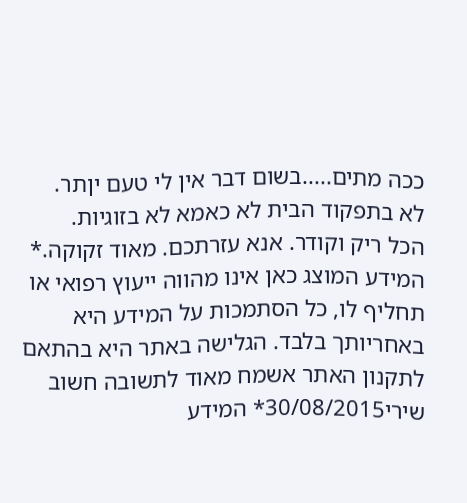ככה מתים.....בשום דבר אין לי טעם יןתר.
לא בתפקוד הבית לא כאמא לא בזוגיות.
הכל ריק וקודר. אנא עזרתכם. מאוד זקוקה.* המידע המוצג כאן אינו מהווה ייעוץ רפואי או תחליף לו, כל הסתמכות על המידע היא באחריותך בלבד. הגלישה באתר היא בהתאם לתקנון האתר אשמח מאוד לתשובה חשוב
שירי30/08/2015* המידע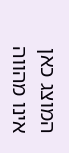המוצג כאן אינו מהווה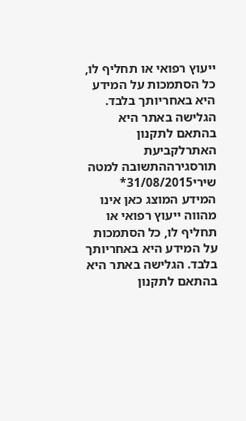ייעוץ רפואי או תחליף לו, כל הסתמכות על המידע היא באחריותך בלבד. הגלישה באתר היא בהתאם לתקנון האתרלקביעת תורסגירההתשובה למטה
שירי31/08/2015* המידע המוצג כאן אינו מהווה ייעוץ רפואי או תחליף לו, כל הסתמכות על המידע היא באחריותך בלבד. הגלישה באתר היא בהתאם לתקנון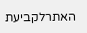האתרלקביעת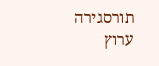תורסגירה
ערוץ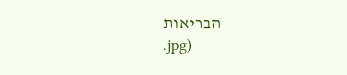הבריאות
.jpg)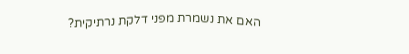האם את נשמרת מפני דלקת נרתיקית?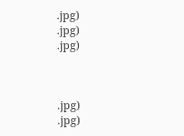.jpg)
.jpg)
.jpg)



.jpg)
.jpg)